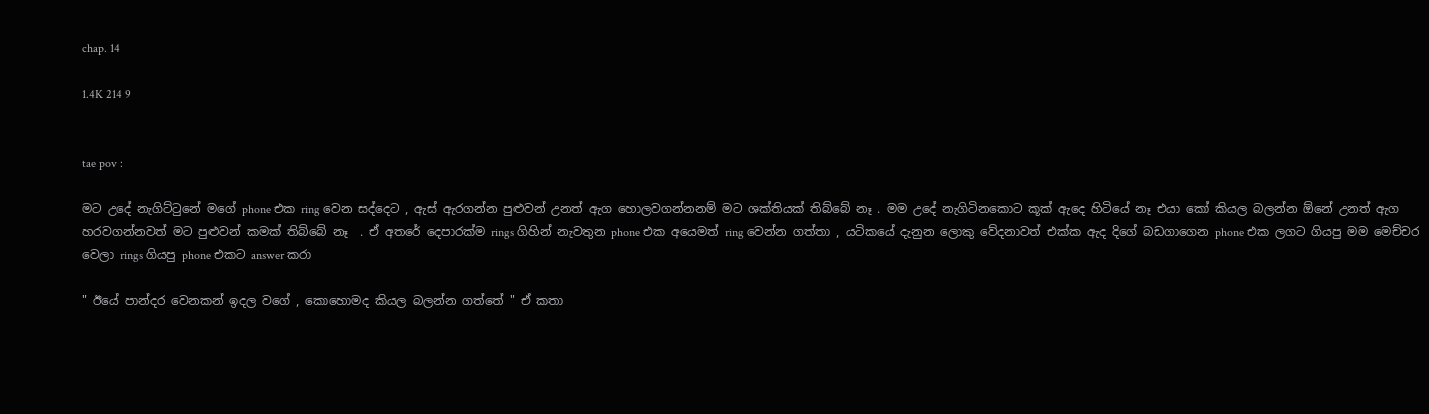chap. 14

1.4K 214 9


tae pov :

මට උදේ නැගිට්ටුනේ මගේ phone එක ring වෙන සද්දෙට , ඇස් ඇරගන්න පුළුවන් උනත් ඇග හොලවගන්නනම් මට ශක්තියක් තිබ්බේ නෑ . මම උදේ නැගිටිනකොට කූක් ඇදෙ හිටියේ නෑ එයා කෝ කියල බලන්න ඕනේ උනත් ඇග හරවගන්නවත් මට පුළුවන් කමක් තිබ්බේ නෑ  . ඒ අතරේ දෙපාරක්ම rings ගිහින් නැවතුන phone එක අයෙමත් ring වෙන්න ගත්තා , යටිකයේ දැනුන ලොකු වේදනාවත් එක්ක ඇද දිගේ බඩගාගෙන phone එක ලගට ගියපු මම මෙච්චර වෙලා rings ගියපු phone එකට answer කරා

" ඊයේ පාන්දර වෙනකන් ඉදල වගේ , කොහොමද කියල බලන්න ගත්තේ " ඒ කතා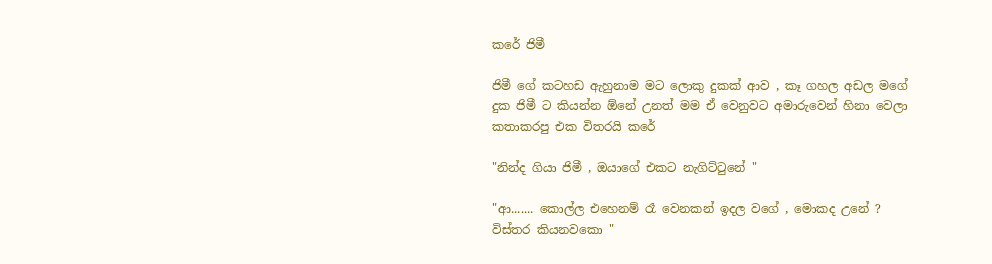කරේ ජිමී

ජිමී ගේ කටහඩ ඇහුනාම මට ලොකු දුකක් ආව , කෑ ගහල අඩල මගේ දුක ජිමී ට කියන්න ඕනේ උනත් මම ඒ වෙනුවට අමාරුවෙන් හිනා වෙලා කතාකරපු එක විතරයි කරේ

"නින්ද ගියා ජිමී , ඔයාගේ එකට නැගිට්ටුනේ "

"ආ....... කොල්ල එහෙනම් රෑ වෙනකන් ඉදල වගේ , මොකද උනේ ? විස්තර කියනවකො "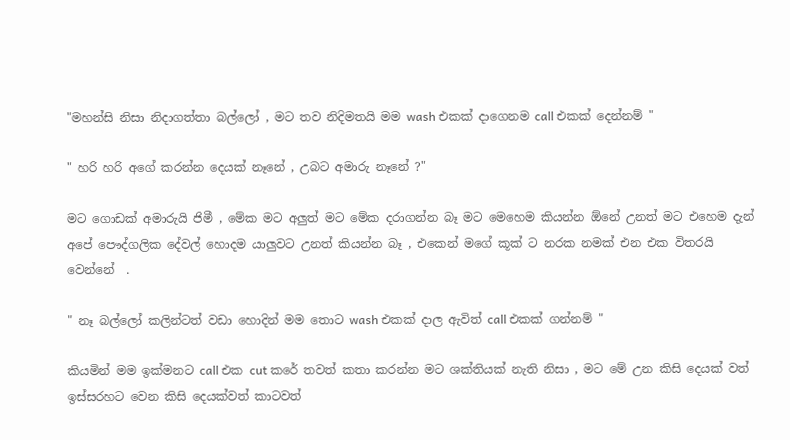"මහන්සි නිසා නිදාගත්තා බල්ලෝ , මට තව නිදිමතයි මම wash එකක් දාගෙනම call එකක් දෙන්නම් "

" හරි හරි අගේ කරන්න දෙයක් නෑනේ , උබට අමාරු නෑනේ ?"

මට ගොඩක් අමාරුයි ජිමී , මේක මට අලුත් මට මේක දරාගන්න බෑ මට මෙහෙම කියන්න ඕනේ උනත් මට එහෙම දැන් අපේ පෞද්ගලික දේවල් හොදම යාලුවට උනත් කියන්න බෑ , එකෙන් මගේ කූක් ට නරක නමක් එන එක විතරයි වෙන්නේ  .

" නෑ බල්ලෝ කලින්ටත් වඩා හොදින් මම තොට wash එකක් දාල ඇවිත් call එකක් ගන්නම් "

කියමින් මම ඉක්මනට call එක cut කරේ තවත් කතා කරන්න මට ශක්තියක් නැති නිසා , මට මේ උන කිසි දෙයක් වත් ඉස්සරහට වෙන කිසි දෙයක්වත් කාටවත්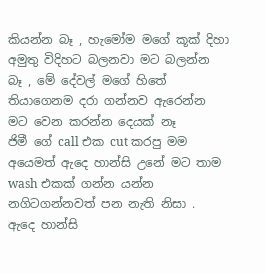කියන්න බෑ , හැමෝම මගේ කූක් දිහා අමුතු විදිහට බලනවා මට බලන්න බෑ , මේ දේවල් මගේ හිතේ තියාගෙනම දරා ගන්නව ඇරෙන්න මට වෙන කරන්න දෙයක් නෑ
ජිමී ගේ call එක cut කරපු මම අයෙමත් ඇදෙ හාන්සි උනේ මට තාම wash එකක් ගන්න යන්න නගිටගන්නවත් පන නැති නිසා .
ඇදෙ හාන්සි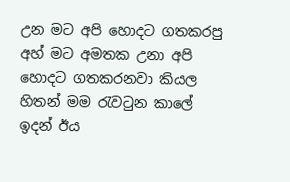උන මට අපි හොදට ගතකරපු අහ් මට අමතක උනා අපි හොදට ගතකරනවා කියල හිතන් මම රැවටුන කාලේ ඉදන් ඊය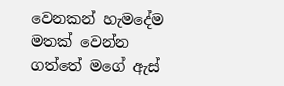වෙනකන් හැමදේම මතක් වෙන්න ගත්තේ මගේ ඇස්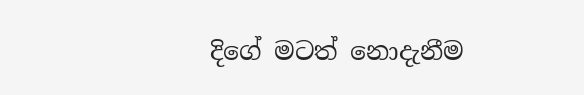දිගේ මටත් නොදැනීම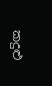කදුළු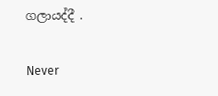ගලායද්දී .

Never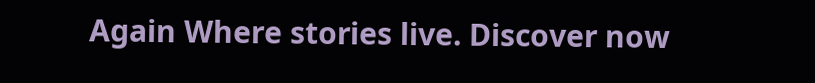Again Where stories live. Discover now